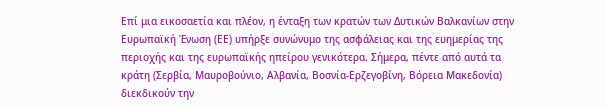Επί μια εικοσαετία και πλέον, η ένταξη των κρατών των Δυτικών Βαλκανίων στην Ευρωπαϊκή Ένωση (ΕΕ) υπήρξε συνώνυμο της ασφάλειας και της ευημερίας της περιοχής και της ευρωπαϊκής ηπείρου γενικότερα. Σήμερα, πέντε από αυτά τα κράτη (Σερβία, Μαυροβούνιο, Αλβανία, Βοσνία-Ερζεγοβίνη, Βόρεια Μακεδονία) διεκδικούν την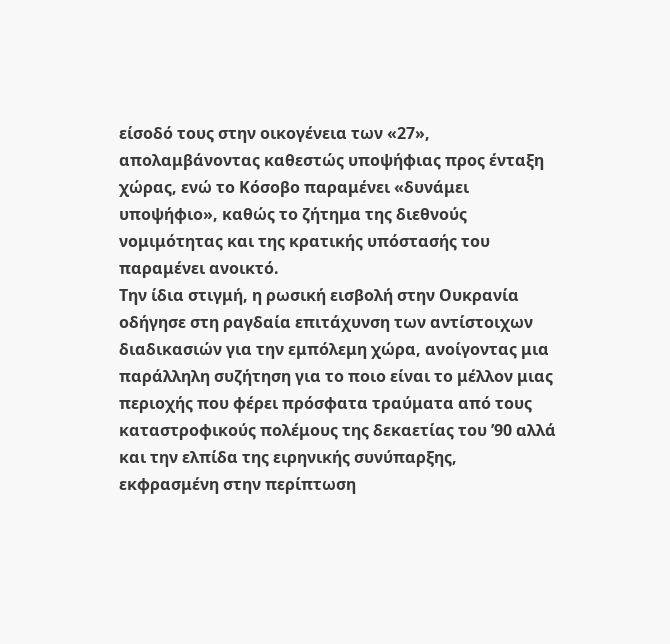είσοδό τους στην οικογένεια των «27», απολαμβάνοντας καθεστώς υποψήφιας προς ένταξη χώρας, ενώ το Κόσοβο παραμένει «δυνάμει υποψήφιο», καθώς το ζήτημα της διεθνούς νομιμότητας και της κρατικής υπόστασής του παραμένει ανοικτό.
Την ίδια στιγμή, η ρωσική εισβολή στην Ουκρανία οδήγησε στη ραγδαία επιτάχυνση των αντίστοιχων διαδικασιών για την εμπόλεμη χώρα, ανοίγοντας μια παράλληλη συζήτηση για το ποιο είναι το μέλλον μιας περιοχής που φέρει πρόσφατα τραύματα από τους καταστροφικούς πολέμους της δεκαετίας του ’90 αλλά και την ελπίδα της ειρηνικής συνύπαρξης, εκφρασμένη στην περίπτωση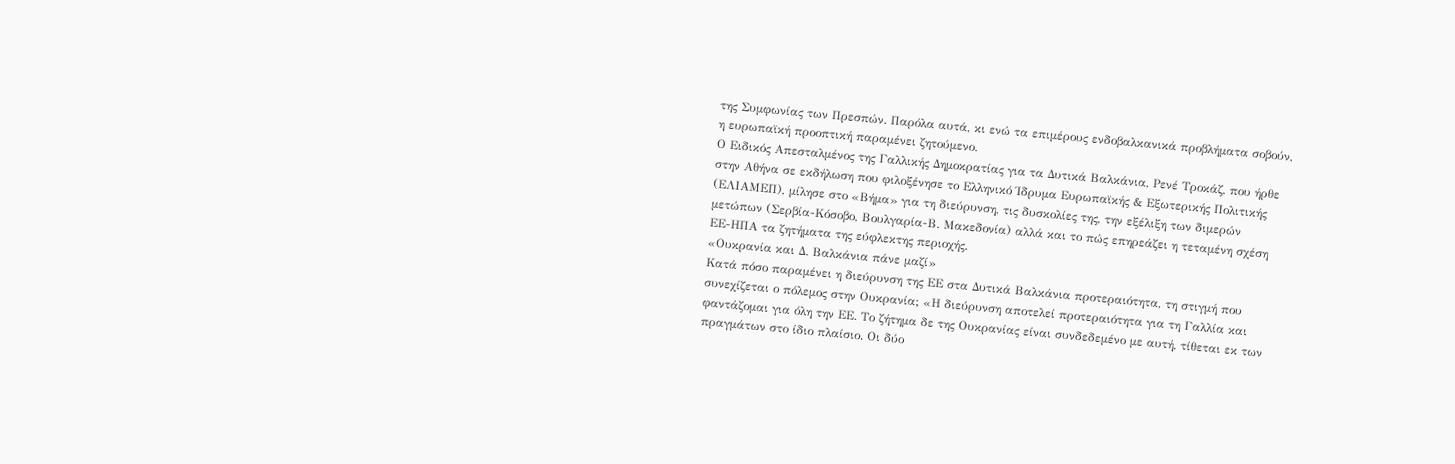της Συμφωνίας των Πρεσπών. Παρόλα αυτά, κι ενώ τα επιμέρους ενδοβαλκανικά προβλήματα σοβούν, η ευρωπαϊκή προοπτική παραμένει ζητούμενο.
Ο Ειδικός Απεσταλμένος της Γαλλικής Δημοκρατίας για τα Δυτικά Βαλκάνια, Ρενέ Τροκάζ, που ήρθε στην Αθήνα σε εκδήλωση που φιλοξένησε το Ελληνικό Ίδρυμα Ευρωπαϊκής & Εξωτερικής Πολιτικής (ΕΛΙΑΜΕΠ), μίλησε στο «Βήμα» για τη διεύρυνση, τις δυσκολίες της, την εξέλιξη των διμερών μετώπων (Σερβία-Κόσοβο, Βουλγαρία-Β. Μακεδονία) αλλά και το πώς επηρεάζει η τεταμένη σχέση ΕΕ-ΗΠΑ τα ζητήματα της εύφλεκτης περιοχής.
«Ουκρανία και Δ. Βαλκάνια πάνε μαζί»
Κατά πόσο παραμένει η διεύρυνση της ΕΕ στα Δυτικά Βαλκάνια προτεραιότητα, τη στιγμή που συνεχίζεται ο πόλεμος στην Ουκρανία; «Η διεύρυνση αποτελεί προτεραιότητα για τη Γαλλία και φαντάζομαι για όλη την ΕΕ. Το ζήτημα δε της Ουκρανίας είναι συνδεδεμένο με αυτή, τίθεται εκ των πραγμάτων στο ίδιο πλαίσιο. Οι δύο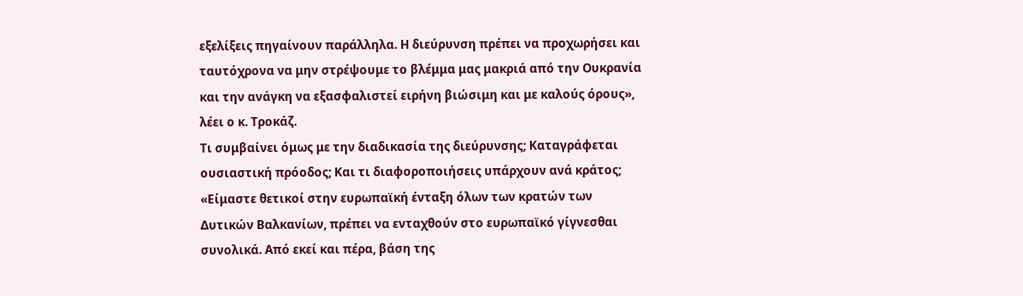εξελίξεις πηγαίνουν παράλληλα. Η διεύρυνση πρέπει να προχωρήσει και ταυτόχρονα να μην στρέψουμε το βλέμμα μας μακριά από την Ουκρανία και την ανάγκη να εξασφαλιστεί ειρήνη βιώσιμη και με καλούς όρους», λέει ο κ. Τροκάζ.
Τι συμβαίνει όμως με την διαδικασία της διεύρυνσης; Καταγράφεται ουσιαστική πρόοδος; Και τι διαφοροποιήσεις υπάρχουν ανά κράτος; «Είμαστε θετικοί στην ευρωπαϊκή ένταξη όλων των κρατών των Δυτικών Βαλκανίων, πρέπει να ενταχθούν στο ευρωπαϊκό γίγνεσθαι συνολικά. Από εκεί και πέρα, βάση της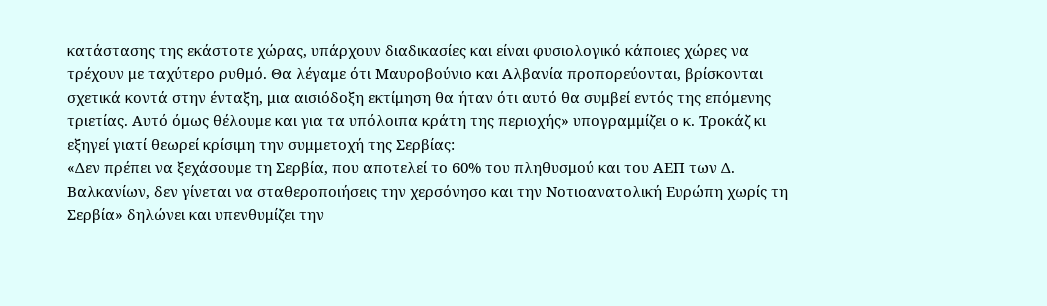κατάστασης της εκάστοτε χώρας, υπάρχουν διαδικασίες και είναι φυσιολογικό κάποιες χώρες να τρέχουν με ταχύτερο ρυθμό. Θα λέγαμε ότι Μαυροβούνιο και Αλβανία προπορεύονται, βρίσκονται σχετικά κοντά στην ένταξη, μια αισιόδοξη εκτίμηση θα ήταν ότι αυτό θα συμβεί εντός της επόμενης τριετίας. Αυτό όμως θέλουμε και για τα υπόλοιπα κράτη της περιοχής» υπογραμμίζει ο κ. Τροκάζ κι εξηγεί γιατί θεωρεί κρίσιμη την συμμετοχή της Σερβίας:
«Δεν πρέπει να ξεχάσουμε τη Σερβία, που αποτελεί το 60% του πληθυσμού και του ΑΕΠ των Δ. Βαλκανίων, δεν γίνεται να σταθεροποιήσεις την χερσόνησο και την Νοτιοανατολική Ευρώπη χωρίς τη Σερβία» δηλώνει και υπενθυμίζει την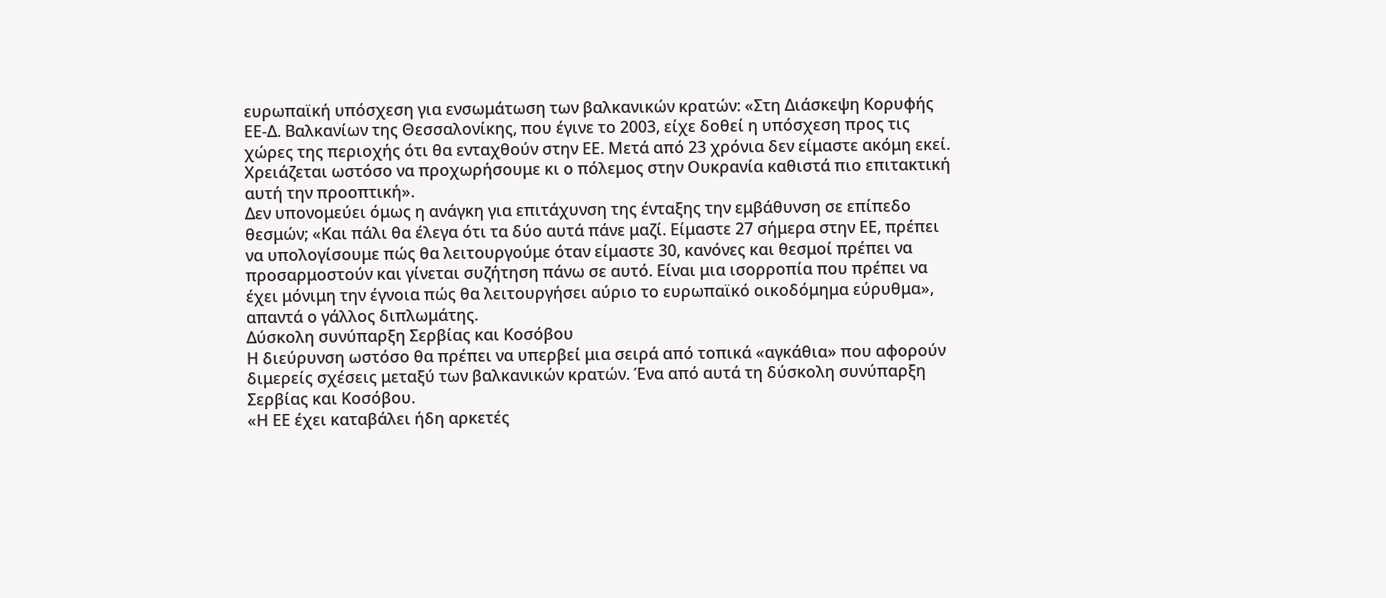ευρωπαϊκή υπόσχεση για ενσωμάτωση των βαλκανικών κρατών: «Στη Διάσκεψη Κορυφής ΕΕ-Δ. Βαλκανίων της Θεσσαλονίκης, που έγινε το 2003, είχε δοθεί η υπόσχεση προς τις χώρες της περιοχής ότι θα ενταχθούν στην ΕΕ. Μετά από 23 χρόνια δεν είμαστε ακόμη εκεί. Χρειάζεται ωστόσο να προχωρήσουμε κι ο πόλεμος στην Ουκρανία καθιστά πιο επιτακτική αυτή την προοπτική».
Δεν υπονομεύει όμως η ανάγκη για επιτάχυνση της ένταξης την εμβάθυνση σε επίπεδο θεσμών; «Και πάλι θα έλεγα ότι τα δύο αυτά πάνε μαζί. Είμαστε 27 σήμερα στην ΕΕ, πρέπει να υπολογίσουμε πώς θα λειτουργούμε όταν είμαστε 30, κανόνες και θεσμοί πρέπει να προσαρμοστούν και γίνεται συζήτηση πάνω σε αυτό. Είναι μια ισορροπία που πρέπει να έχει μόνιμη την έγνοια πώς θα λειτουργήσει αύριο το ευρωπαϊκό οικοδόμημα εύρυθμα», απαντά ο γάλλος διπλωμάτης.
Δύσκολη συνύπαρξη Σερβίας και Κοσόβου
Η διεύρυνση ωστόσο θα πρέπει να υπερβεί μια σειρά από τοπικά «αγκάθια» που αφορούν διμερείς σχέσεις μεταξύ των βαλκανικών κρατών. Ένα από αυτά τη δύσκολη συνύπαρξη Σερβίας και Κοσόβου.
«Η ΕΕ έχει καταβάλει ήδη αρκετές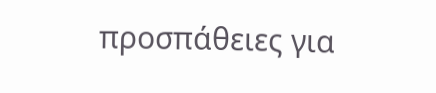προσπάθειες για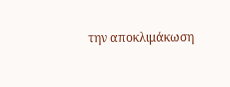την αποκλιμάκωση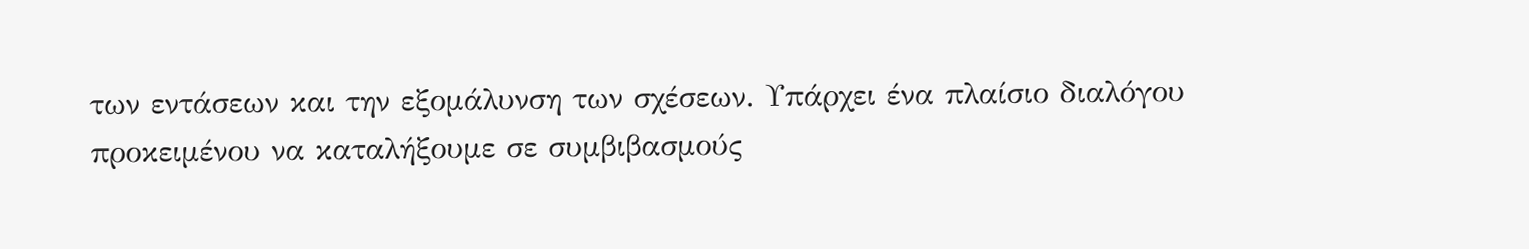των εντάσεων και την εξομάλυνση των σχέσεων. Υπάρχει ένα πλαίσιο διαλόγου προκειμένου να καταλήξουμε σε συμβιβασμούς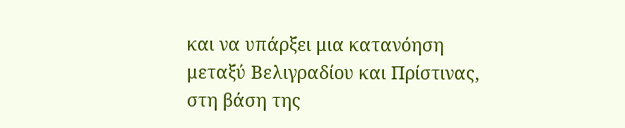και να υπάρξει μια κατανόηση μεταξύ Βελιγραδίου και Πρίστινας, στη βάση της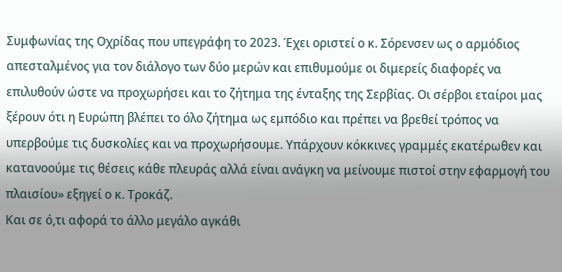Συμφωνίας της Οχρίδας που υπεγράφη το 2023. Έχει οριστεί ο κ. Σόρενσεν ως ο αρμόδιος απεσταλμένος για τον διάλογο των δύο μερών και επιθυμούμε οι διμερείς διαφορές να επιλυθούν ώστε να προχωρήσει και το ζήτημα της ένταξης της Σερβίας. Οι σέρβοι εταίροι μας ξέρουν ότι η Ευρώπη βλέπει το όλο ζήτημα ως εμπόδιο και πρέπει να βρεθεί τρόπος να υπερβούμε τις δυσκολίες και να προχωρήσουμε. Υπάρχουν κόκκινες γραμμές εκατέρωθεν και κατανοούμε τις θέσεις κάθε πλευράς αλλά είναι ανάγκη να μείνουμε πιστοί στην εφαρμογή του πλαισίου» εξηγεί ο κ. Τροκάζ.
Και σε ό,τι αφορά το άλλο μεγάλο αγκάθι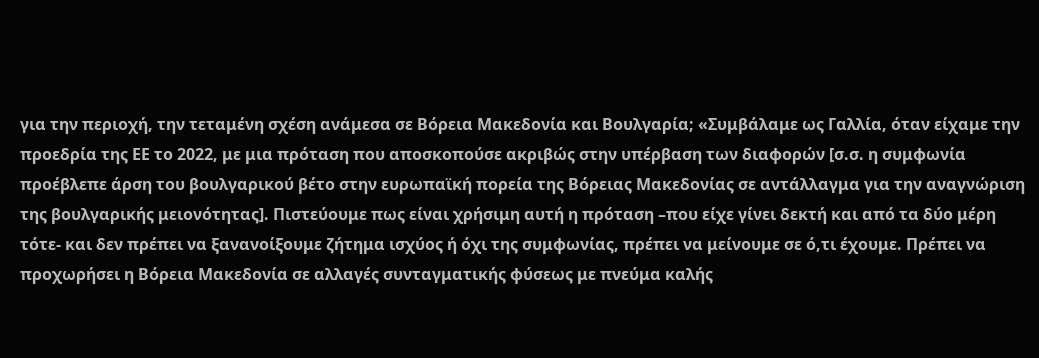για την περιοχή, την τεταμένη σχέση ανάμεσα σε Βόρεια Μακεδονία και Βουλγαρία; «Συμβάλαμε ως Γαλλία, όταν είχαμε την προεδρία της ΕΕ το 2022, με μια πρόταση που αποσκοπούσε ακριβώς στην υπέρβαση των διαφορών [σ.σ. η συμφωνία προέβλεπε άρση του βουλγαρικού βέτο στην ευρωπαϊκή πορεία της Βόρειας Μακεδονίας σε αντάλλαγμα για την αναγνώριση της βουλγαρικής μειονότητας]. Πιστεύουμε πως είναι χρήσιμη αυτή η πρόταση –που είχε γίνει δεκτή και από τα δύο μέρη τότε- και δεν πρέπει να ξανανοίξουμε ζήτημα ισχύος ή όχι της συμφωνίας, πρέπει να μείνουμε σε ό,τι έχουμε. Πρέπει να προχωρήσει η Βόρεια Μακεδονία σε αλλαγές συνταγματικής φύσεως με πνεύμα καλής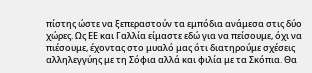πίστης ώστε να ξεπεραστούν τα εμπόδια ανάμεσα στις δύο χώρες. Ως ΕΕ και Γαλλία είμαστε εδώ για να πείσουμε, όχι να πιέσουμε, έχοντας στο μυαλό μας ότι διατηρούμε σχέσεις αλληλεγγύης με τη Σόφια αλλά και φιλία με τα Σκόπια. Θα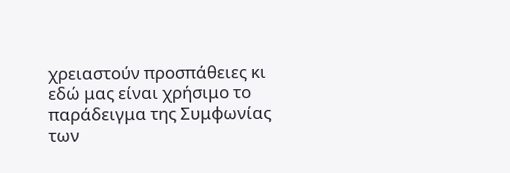χρειαστούν προσπάθειες κι εδώ μας είναι χρήσιμο το παράδειγμα της Συμφωνίας των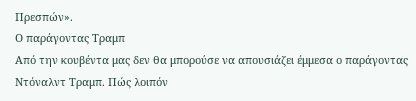Πρεσπών».
Ο παράγοντας Τραμπ
Από την κουβέντα μας δεν θα μπορούσε να απουσιάζει έμμεσα ο παράγοντας Ντόναλντ Τραμπ. Πώς λοιπόν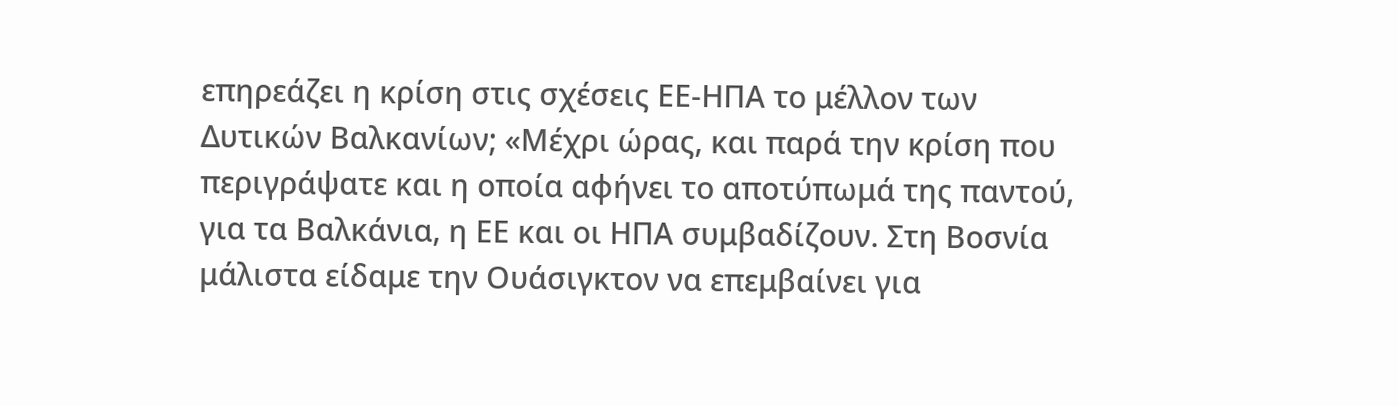επηρεάζει η κρίση στις σχέσεις ΕΕ-ΗΠΑ το μέλλον των Δυτικών Βαλκανίων; «Μέχρι ώρας, και παρά την κρίση που περιγράψατε και η οποία αφήνει το αποτύπωμά της παντού, για τα Βαλκάνια, η ΕΕ και οι ΗΠΑ συμβαδίζουν. Στη Βοσνία μάλιστα είδαμε την Ουάσιγκτον να επεμβαίνει για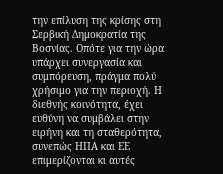την επίλυση της κρίσης στη Σερβική Δημοκρατία της Βοσνίας. Οπότε για την ώρα
υπάρχει συνεργασία και συμπόρευση, πράγμα πολύ χρήσιμο για την περιοχή. Η διεθνής κοινότητα, έχει ευθύνη να συμβάλει στην ειρήνη και τη σταθερότητα, συνεπώς ΗΠΑ και ΕΕ επιμερίζονται κι αυτές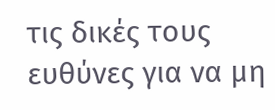τις δικές τους ευθύνες για να μη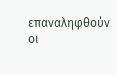επαναληφθούν οι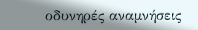οδυνηρές αναμνήσεις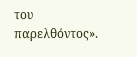του παρελθόντος».